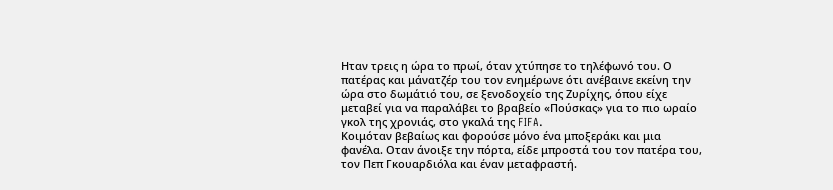Ηταν τρεις η ώρα το πρωί, όταν χτύπησε το τηλέφωνό του. Ο πατέρας και μάνατζέρ του τον ενημέρωνε ότι ανέβαινε εκείνη την ώρα στο δωμάτιό του, σε ξενοδοχείο της Ζυρίχης, όπου είχε μεταβεί για να παραλάβει το βραβείο «Πούσκας» για το πιο ωραίο γκολ της χρονιάς, στο γκαλά της FIFA.
Κοιμόταν βεβαίως και φορούσε μόνο ένα μποξεράκι και μια φανέλα. Οταν άνοιξε την πόρτα, είδε μπροστά του τον πατέρα του, τον Πεπ Γκουαρδιόλα και έναν μεταφραστή.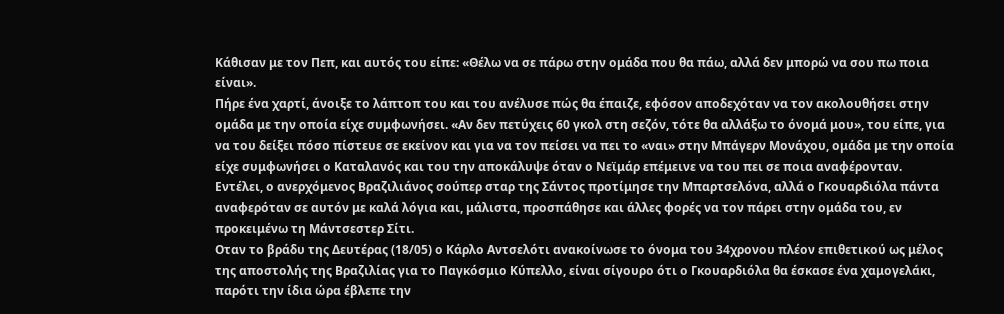Κάθισαν με τον Πεπ, και αυτός του είπε: «Θέλω να σε πάρω στην ομάδα που θα πάω, αλλά δεν μπορώ να σου πω ποια είναι».
Πήρε ένα χαρτί, άνοιξε το λάπτοπ του και του ανέλυσε πώς θα έπαιζε, εφόσον αποδεχόταν να τον ακολουθήσει στην ομάδα με την οποία είχε συμφωνήσει. «Αν δεν πετύχεις 60 γκολ στη σεζόν, τότε θα αλλάξω το όνομά μου», του είπε, για να του δείξει πόσο πίστευε σε εκείνον και για να τον πείσει να πει το «ναι» στην Μπάγερν Μονάχου, ομάδα με την οποία είχε συμφωνήσει ο Καταλανός και του την αποκάλυψε όταν ο Νεϊμάρ επέμεινε να του πει σε ποια αναφέρονταν.
Εντέλει, ο ανερχόμενος Βραζιλιάνος σούπερ σταρ της Σάντος προτίμησε την Μπαρτσελόνα, αλλά ο Γκουαρδιόλα πάντα αναφερόταν σε αυτόν με καλά λόγια και, μάλιστα, προσπάθησε και άλλες φορές να τον πάρει στην ομάδα του, εν προκειμένω τη Μάντσεστερ Σίτι.
Οταν το βράδυ της Δευτέρας (18/05) ο Κάρλο Αντσελότι ανακοίνωσε το όνομα του 34χρονου πλέον επιθετικού ως μέλος της αποστολής της Βραζιλίας για το Παγκόσμιο Κύπελλο, είναι σίγουρο ότι ο Γκουαρδιόλα θα έσκασε ένα χαμογελάκι, παρότι την ίδια ώρα έβλεπε την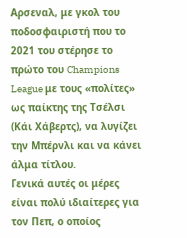Αρσεναλ, με γκολ του ποδοσφαιριστή που το 2021 του στέρησε το πρώτο του Champions League με τους «πολίτες» ως παίκτης της Τσέλσι (Κάι Χάβερτς), να λυγίζει την Μπέρνλι και να κάνει άλμα τίτλου.
Γενικά αυτές οι μέρες είναι πολύ ιδιαίτερες για τον Πεπ, ο οποίος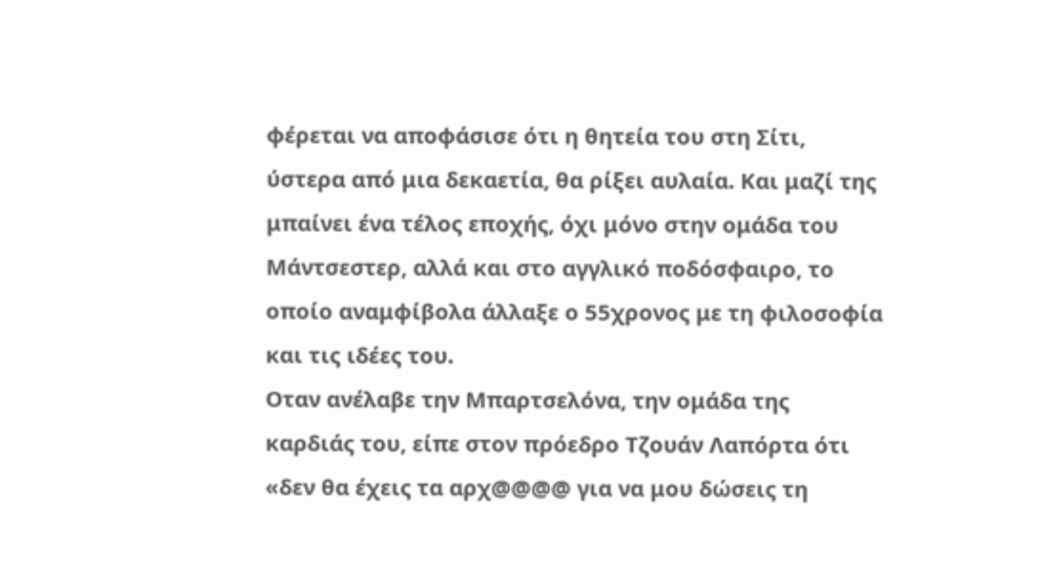φέρεται να αποφάσισε ότι η θητεία του στη Σίτι, ύστερα από μια δεκαετία, θα ρίξει αυλαία. Και μαζί της μπαίνει ένα τέλος εποχής, όχι μόνο στην ομάδα του Μάντσεστερ, αλλά και στο αγγλικό ποδόσφαιρο, το οποίο αναμφίβολα άλλαξε ο 55χρονος με τη φιλοσοφία και τις ιδέες του.
Οταν ανέλαβε την Μπαρτσελόνα, την ομάδα της καρδιάς του, είπε στον πρόεδρο Τζουάν Λαπόρτα ότι «δεν θα έχεις τα αρχ@@@@ για να μου δώσεις τη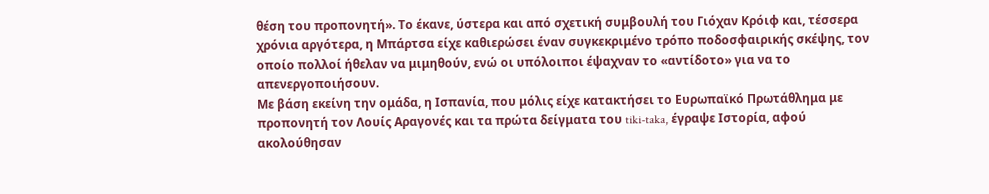θέση του προπονητή». Το έκανε, ύστερα και από σχετική συμβουλή του Γιόχαν Κρόιφ και, τέσσερα χρόνια αργότερα, η Μπάρτσα είχε καθιερώσει έναν συγκεκριμένο τρόπο ποδοσφαιρικής σκέψης, τον οποίο πολλοί ήθελαν να μιμηθούν, ενώ οι υπόλοιποι έψαχναν το «αντίδοτο» για να το απενεργοποιήσουν.
Με βάση εκείνη την ομάδα, η Ισπανία, που μόλις είχε κατακτήσει το Ευρωπαϊκό Πρωτάθλημα με προπονητή τον Λουίς Αραγονές και τα πρώτα δείγματα του tiki-taka, έγραψε Ιστορία, αφού ακολούθησαν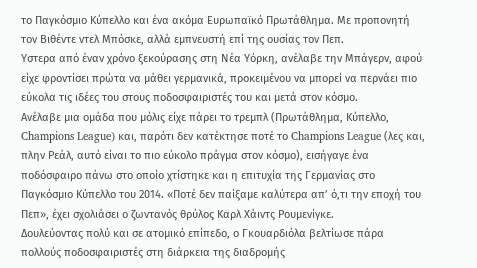το Παγκόσμιο Κύπελλο και ένα ακόμα Ευρωπαϊκό Πρωτάθλημα. Με προπονητή τον Βιθέντε ντελ Μπόσκε, αλλά εμπνευστή επί της ουσίας τον Πεπ.
Υστερα από έναν χρόνο ξεκούρασης στη Νέα Υόρκη, ανέλαβε την Μπάγερν, αφού είχε φροντίσει πρώτα να μάθει γερμανικά, προκειμένου να μπορεί να περνάει πιο εύκολα τις ιδέες του στους ποδοσφαιριστές του και μετά στον κόσμο.
Ανέλαβε μια ομάδα που μόλις είχε πάρει το τρεμπλ (Πρωτάθλημα, Κύπελλο, Champions League) και, παρότι δεν κατέκτησε ποτέ το Champions League (λες και, πλην Ρεάλ, αυτό είναι το πιο εύκολο πράγμα στον κόσμο), εισήγαγε ένα ποδόσφαιρο πάνω στο οποίο χτίστηκε και η επιτυχία της Γερμανίας στο Παγκόσμιο Κύπελλο του 2014. «Ποτέ δεν παίξαμε καλύτερα απ’ ό,τι την εποχή του Πεπ», έχει σχολιάσει ο ζωντανός θρύλος Καρλ Χάιντς Ρουμενίγκε.
Δουλεύοντας πολύ και σε ατομικό επίπεδο, ο Γκουαρδιόλα βελτίωσε πάρα πολλούς ποδοσφαιριστές στη διάρκεια της διαδρομής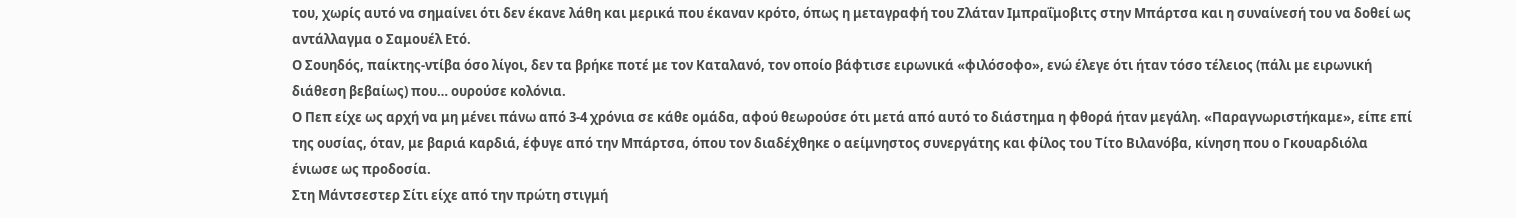του, χωρίς αυτό να σημαίνει ότι δεν έκανε λάθη και μερικά που έκαναν κρότο, όπως η μεταγραφή του Ζλάταν Ιμπραΐμοβιτς στην Μπάρτσα και η συναίνεσή του να δοθεί ως αντάλλαγμα ο Σαμουέλ Ετό.
Ο Σουηδός, παίκτης-ντίβα όσο λίγοι, δεν τα βρήκε ποτέ με τον Καταλανό, τον οποίο βάφτισε ειρωνικά «φιλόσοφο», ενώ έλεγε ότι ήταν τόσο τέλειος (πάλι με ειρωνική διάθεση βεβαίως) που… ουρούσε κολόνια.
Ο Πεπ είχε ως αρχή να μη μένει πάνω από 3-4 χρόνια σε κάθε ομάδα, αφού θεωρούσε ότι μετά από αυτό το διάστημα η φθορά ήταν μεγάλη. «Παραγνωριστήκαμε», είπε επί της ουσίας, όταν, με βαριά καρδιά, έφυγε από την Μπάρτσα, όπου τον διαδέχθηκε ο αείμνηστος συνεργάτης και φίλος του Τίτο Βιλανόβα, κίνηση που ο Γκουαρδιόλα ένιωσε ως προδοσία.
Στη Μάντσεστερ Σίτι είχε από την πρώτη στιγμή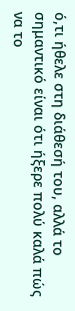ό,τι ήθελε στη διάθεσή του, αλλά το σημαντικό είναι ότι ήξερε πολύ καλά πώς να το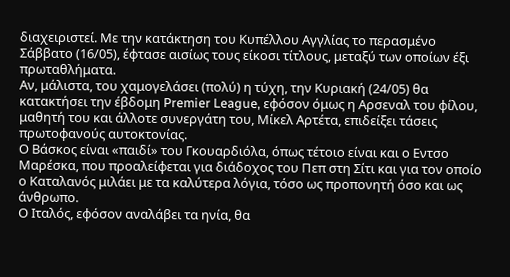διαχειριστεί. Με την κατάκτηση του Κυπέλλου Αγγλίας το περασμένο Σάββατο (16/05), έφτασε αισίως τους είκοσι τίτλους, μεταξύ των οποίων έξι πρωταθλήματα.
Αν, μάλιστα, του χαμογελάσει (πολύ) η τύχη, την Κυριακή (24/05) θα κατακτήσει την έβδομη Premier League, εφόσον όμως η Αρσεναλ του φίλου, μαθητή του και άλλοτε συνεργάτη του, Μίκελ Αρτέτα, επιδείξει τάσεις πρωτοφανούς αυτοκτονίας.
Ο Βάσκος είναι «παιδί» του Γκουαρδιόλα, όπως τέτοιο είναι και ο Εντσο Μαρέσκα, που προαλείφεται για διάδοχος του Πεπ στη Σίτι και για τον οποίο ο Καταλανός μιλάει με τα καλύτερα λόγια, τόσο ως προπονητή όσο και ως άνθρωπο.
Ο Ιταλός, εφόσον αναλάβει τα ηνία, θα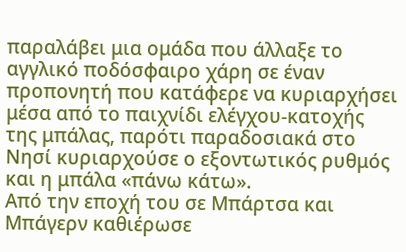παραλάβει μια ομάδα που άλλαξε το αγγλικό ποδόσφαιρο χάρη σε έναν προπονητή που κατάφερε να κυριαρχήσει μέσα από το παιχνίδι ελέγχου-κατοχής της μπάλας, παρότι παραδοσιακά στο Νησί κυριαρχούσε ο εξοντωτικός ρυθμός και η μπάλα «πάνω κάτω».
Από την εποχή του σε Μπάρτσα και Μπάγερν καθιέρωσε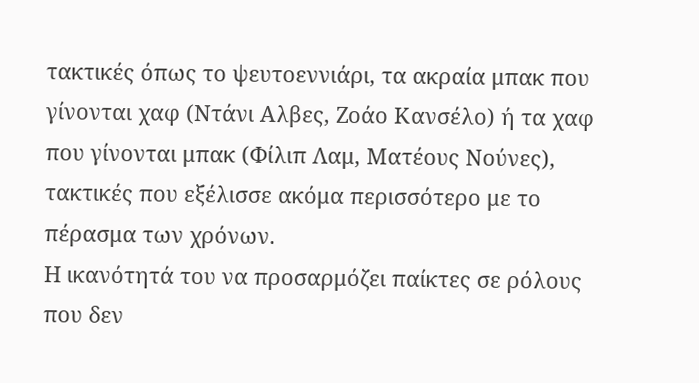τακτικές όπως το ψευτοεννιάρι, τα ακραία μπακ που γίνονται χαφ (Ντάνι Αλβες, Ζοάο Κανσέλο) ή τα χαφ που γίνονται μπακ (Φίλιπ Λαμ, Ματέους Νούνες), τακτικές που εξέλισσε ακόμα περισσότερο με το πέρασμα των χρόνων.
Η ικανότητά του να προσαρμόζει παίκτες σε ρόλους που δεν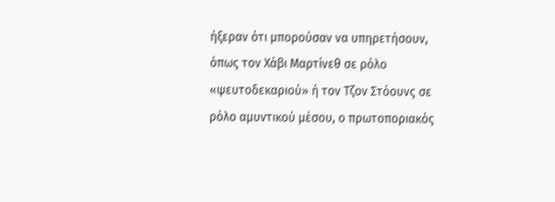ήξεραν ότι μπορούσαν να υπηρετήσουν, όπως τον Χάβι Μαρτίνεθ σε ρόλο «ψευτοδεκαριού» ή τον Τζον Στόουνς σε ρόλο αμυντικού μέσου, ο πρωτοποριακός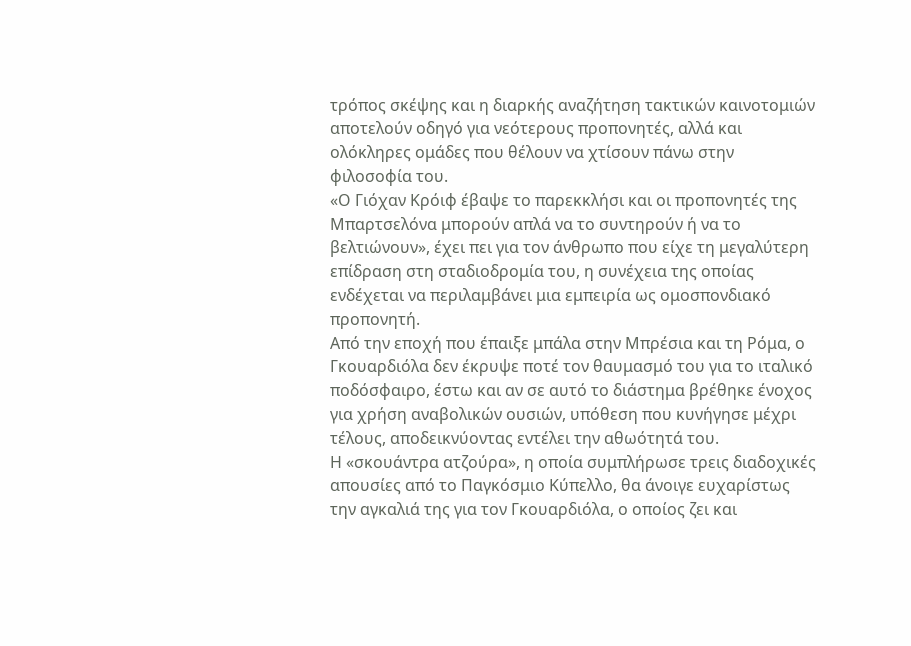τρόπος σκέψης και η διαρκής αναζήτηση τακτικών καινοτομιών αποτελούν οδηγό για νεότερους προπονητές, αλλά και ολόκληρες ομάδες που θέλουν να χτίσουν πάνω στην φιλοσοφία του.
«Ο Γιόχαν Κρόιφ έβαψε το παρεκκλήσι και οι προπονητές της Μπαρτσελόνα μπορούν απλά να το συντηρούν ή να το βελτιώνουν», έχει πει για τον άνθρωπο που είχε τη μεγαλύτερη επίδραση στη σταδιοδρομία του, η συνέχεια της οποίας ενδέχεται να περιλαμβάνει μια εμπειρία ως ομοσπονδιακό προπονητή.
Από την εποχή που έπαιξε μπάλα στην Μπρέσια και τη Ρόμα, ο Γκουαρδιόλα δεν έκρυψε ποτέ τον θαυμασμό του για το ιταλικό ποδόσφαιρο, έστω και αν σε αυτό το διάστημα βρέθηκε ένοχος για χρήση αναβολικών ουσιών, υπόθεση που κυνήγησε μέχρι τέλους, αποδεικνύοντας εντέλει την αθωότητά του.
Η «σκουάντρα ατζούρα», η οποία συμπλήρωσε τρεις διαδοχικές απουσίες από το Παγκόσμιο Κύπελλο, θα άνοιγε ευχαρίστως την αγκαλιά της για τον Γκουαρδιόλα, ο οποίος ζει και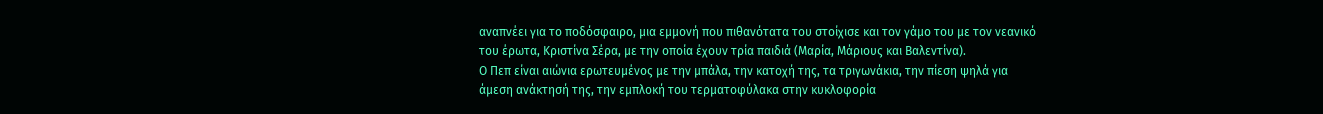αναπνέει για το ποδόσφαιρο, μια εμμονή που πιθανότατα του στοίχισε και τον γάμο του με τον νεανικό του έρωτα, Κριστίνα Σέρα, με την οποία έχουν τρία παιδιά (Μαρία, Μάριους και Βαλεντίνα).
Ο Πεπ είναι αιώνια ερωτευμένος με την μπάλα, την κατοχή της, τα τριγωνάκια, την πίεση ψηλά για άμεση ανάκτησή της, την εμπλοκή του τερματοφύλακα στην κυκλοφορία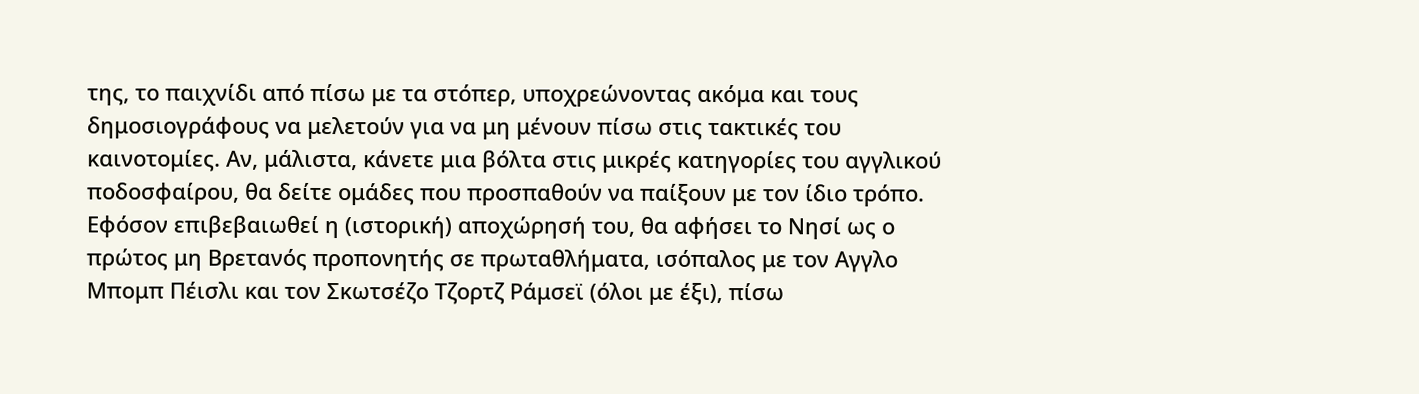της, το παιχνίδι από πίσω με τα στόπερ, υποχρεώνοντας ακόμα και τους δημοσιογράφους να μελετούν για να μη μένουν πίσω στις τακτικές του καινοτομίες. Αν, μάλιστα, κάνετε μια βόλτα στις μικρές κατηγορίες του αγγλικού ποδοσφαίρου, θα δείτε ομάδες που προσπαθούν να παίξουν με τον ίδιο τρόπο.
Εφόσον επιβεβαιωθεί η (ιστορική) αποχώρησή του, θα αφήσει το Νησί ως ο πρώτος μη Βρετανός προπονητής σε πρωταθλήματα, ισόπαλος με τον Αγγλο Μπομπ Πέισλι και τον Σκωτσέζο Τζορτζ Ράμσεϊ (όλοι με έξι), πίσω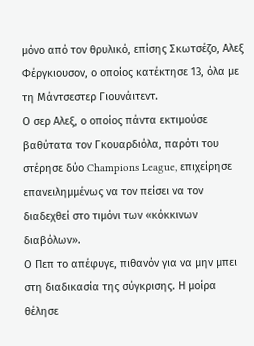μόνο από τον θρυλικό, επίσης Σκωτσέζο, Αλεξ Φέργκιουσον, ο οποίος κατέκτησε 13, όλα με τη Μάντσεστερ Γιουνάιτεντ.
Ο σερ Αλεξ, ο οποίος πάντα εκτιμούσε βαθύτατα τον Γκουαρδιόλα, παρότι του στέρησε δύο Champions League, επιχείρησε επανειλημμένως να τον πείσει να τον διαδεχθεί στο τιμόνι των «κόκκινων διαβόλων».
Ο Πεπ το απέφυγε, πιθανόν για να μην μπει στη διαδικασία της σύγκρισης. Η μοίρα θέλησε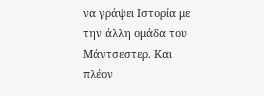να γράψει Ιστορία με την άλλη ομάδα του Μάντσεστερ. Και πλέον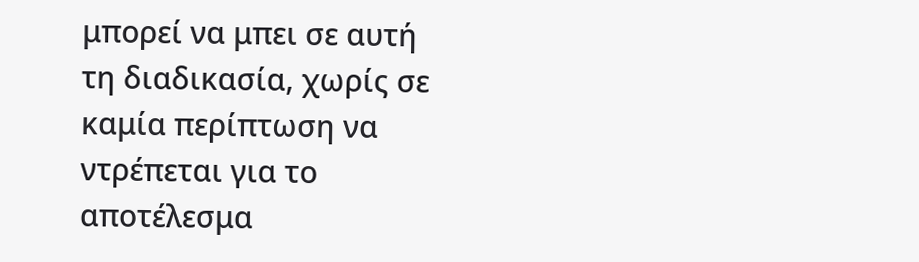μπορεί να μπει σε αυτή τη διαδικασία, χωρίς σε καμία περίπτωση να ντρέπεται για το αποτέλεσμα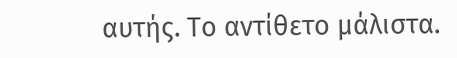αυτής. Το αντίθετο μάλιστα.